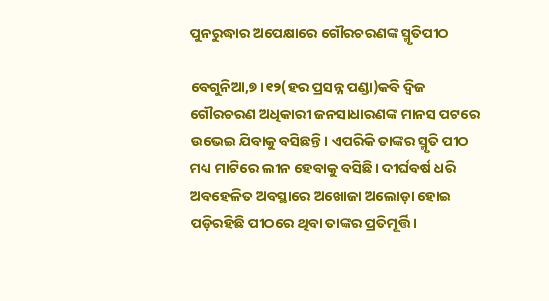ପୁନରୁଦ୍ଧାର ଅପେକ୍ଷାରେ ଗୌରଚରଣଙ୍କ ସ୍ମୃତିପୀଠ

ବେଗୁନିଆ,୭।୧୨(ହର ପ୍ରସନ୍ନ ପଣ୍ଡା)କବି ଦ୍ୱିଜ ଗୌରଚରଣ ଅଧିକାରୀ ଜନସାଧାରଣଙ୍କ ମାନସ ପଟରେ ଉଭେଇ ଯିବାକୁ ବସିଛନ୍ତି। ଏପରିକି ତାଙ୍କର ସ୍ମୃତି ପୀଠ ମଧ୍ୟ ମାଟିରେ ଲୀନ ହେବାକୁ ବସିଛି। ଦୀର୍ଘବର୍ଷ ଧରି ଅବହେଳିତ ଅବସ୍ଥାରେ ଅଖୋଜା ଅଲୋଡ଼ା ହୋଇ ପଡ଼ିରହିଛି ପୀଠରେ ଥିବା ତାଙ୍କର ପ୍ରତିମୂର୍ତ୍ତି।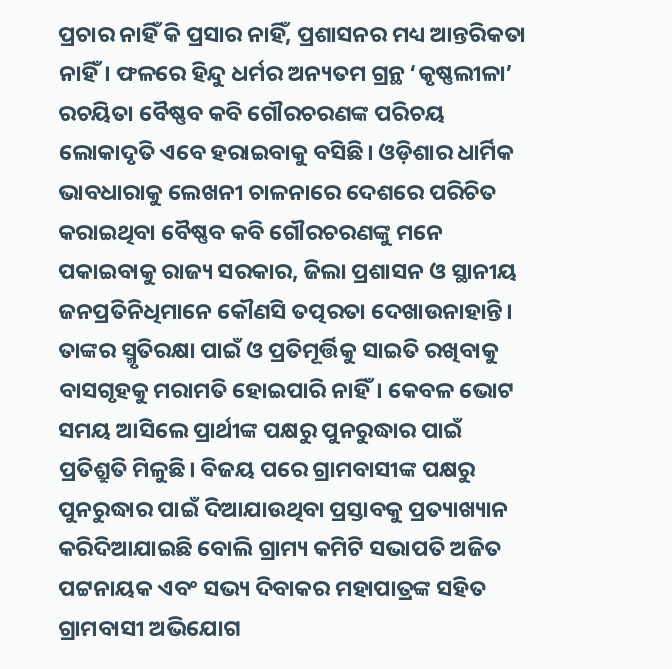ପ୍ରଚାର ନାହିଁ କି ପ୍ରସାର ନାହିଁ, ପ୍ରଶାସନର ମଧ୍ୟ ଆନ୍ତରିକତା ନାହିଁ। ଫଳରେ ହିନ୍ଦୁ ଧର୍ମର ଅନ୍ୟତମ ଗ୍ରନ୍ଥ ‘କୃଷ୍ଣଲୀଳା’ ରଚୟିତା ବୈଷ୍ଣବ କବି ଗୌରଚରଣଙ୍କ ପରିଚୟ ଲୋକାଦୃତି ଏବେ ହରାଇବାକୁ ବସିଛି। ଓଡ଼ିଶାର ଧାର୍ମିକ ଭାବଧାରାକୁ ଲେଖନୀ ଚାଳନାରେ ଦେଶରେ ପରିଚିତ କରାଇଥିବା ବୈଷ୍ଣବ କବି ଗୌରଚରଣଙ୍କୁ ମନେ ପକାଇବାକୁ ରାଜ୍ୟ ସରକାର, ଜିଲା ପ୍ରଶାସନ ଓ ସ୍ଥାନୀୟ ଜନପ୍ରତିନିଧିମାନେ କୌଣସି ତତ୍ପରତା ଦେଖାଉନାହାନ୍ତି। ତାଙ୍କର ସ୍ମୃତିରକ୍ଷା ପାଇଁ ଓ ପ୍ରତିମୂର୍ତ୍ତିକୁ ସାଇତି ରଖିବାକୁ ବାସଗୃହକୁ ମରାମତି ହୋଇପାରି ନାହିଁ। କେବଳ ଭୋଟ ସମୟ ଆସିଲେ ପ୍ରାର୍ଥୀଙ୍କ ପକ୍ଷରୁ ପୁନରୁଦ୍ଧାର ପାଇଁ ପ୍ରତିଶ୍ରୁତି ମିଳୁଛି। ବିଜୟ ପରେ ଗ୍ରାମବାସୀଙ୍କ ପକ୍ଷରୁ ପୁନରୁଦ୍ଧାର ପାଇଁ ଦିଆଯାଉଥିବା ପ୍ରସ୍ତାବକୁ ପ୍ରତ୍ୟାଖ୍ୟାନ କରିଦିଆଯାଇଛି ବୋଲି ଗ୍ରାମ୍ୟ କମିଟି ସଭାପତି ଅଜିତ ପଟ୍ଟନାୟକ ଏବଂ ସଭ୍ୟ ଦିବାକର ମହାପାତ୍ରଙ୍କ ସହିତ ଗ୍ରାମବାସୀ ଅଭିଯୋଗ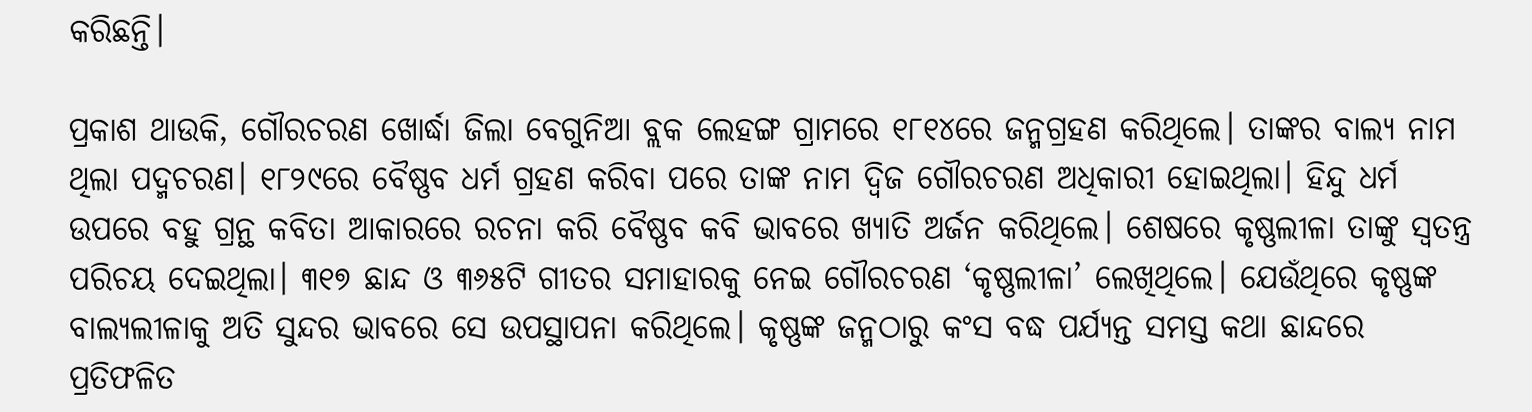କରିଛନ୍ତି।

ପ୍ରକାଶ ଥାଉକି, ଗୌରଚରଣ ଖୋର୍ଦ୍ଧା ଜିଲା ବେଗୁନିଆ ବ୍ଲକ ଲେହଙ୍ଗ ଗ୍ରାମରେ ୧୮୧୪ରେ ଜନ୍ମଗ୍ରହଣ କରିଥିଲେ। ତାଙ୍କର ବାଲ୍ୟ ନାମ ଥିଲା ପଦ୍ମଚରଣ। ୧୮୨୯ରେ ବୈଷ୍ଣବ ଧର୍ମ ଗ୍ରହଣ କରିବା ପରେ ତାଙ୍କ ନାମ ଦ୍ୱିଜ ଗୌରଚରଣ ଅଧିକାରୀ ହୋଇଥିଲା। ହିନ୍ଦୁ ଧର୍ମ ଉପରେ ବହୁ ଗ୍ରନ୍ଥ କବିତା ଆକାରରେ ରଚନା କରି ବୈଷ୍ଣବ କବି ଭାବରେ ଖ୍ୟାତି ଅର୍ଜନ କରିଥିଲେ। ଶେଷରେ କୃଷ୍ଣଲୀଳା ତାଙ୍କୁ ସ୍ବତନ୍ତ୍ର ପରିଚୟ ଦେଇଥିଲା। ୩୧୭ ଛାନ୍ଦ ଓ ୩୬୫ଟି ଗୀତର ସମାହାରକୁ ନେଇ ଗୌରଚରଣ ‘କୃଷ୍ଣଲୀଳା’ ଲେଖିଥିଲେ। ଯେଉଁଥିରେ କୃଷ୍ଣଙ୍କ ବାଲ୍ୟଲୀଳାକୁ ଅତି ସୁନ୍ଦର ଭାବରେ ସେ ଉପସ୍ଥାପନା କରିଥିଲେ। କୃଷ୍ଣଙ୍କ ଜନ୍ମଠାରୁ କଂସ ବଦ୍ଧ ପର୍ଯ୍ୟନ୍ତ ସମସ୍ତ କଥା ଛାନ୍ଦରେ ପ୍ରତିଫଳିତ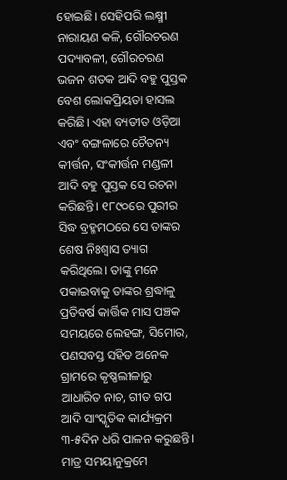ହୋଇଛି। ସେହିପରି ଲକ୍ଷ୍ମୀ ନାରାୟଣ କଳି, ଗୌରଚରଣ ପଦ୍ୟାବଳୀ, ଗୌରଚରଣ ଭଜନ ଶତକ ଆଦି ବହୁ ପୁସ୍ତକ ବେଶ ଲୋକପ୍ରିୟତା ହାସଲ କରିଛି। ଏହା ବ୍ୟତୀତ ଓଡ଼ିଆ ଏବଂ ବଙ୍ଗଳାରେ ଚୈତନ୍ୟ କୀର୍ତ୍ତନ, ସଂକୀର୍ତ୍ତନ ମଣ୍ଡଳୀ ଆଦି ବହୁ ପୁସ୍ତକ ସେ ରଚନା କରିଛନ୍ତି। ୧୮୯୦ରେ ପୁରୀର ସିଦ୍ଧ ବ୍ରହ୍ମମଠରେ ସେ ତାଙ୍କର ଶେଷ ନିଃଶ୍ୱାସ ତ୍ୟାଗ କରିଥିଲେ। ତାଙ୍କୁ ମନେ ପକାଇବାକୁ ତାଙ୍କର ଶ୍ରଦ୍ଧାଳୁ ପ୍ରତିବର୍ଷ କାର୍ତ୍ତିକ ମାସ ପଞ୍ଚକ ସମୟରେ ଲେହଙ୍ଗ, ସିମୋର, ପଣସବସ୍ତ ସହିତ ଅନେକ ଗ୍ରାମରେ କୃଷ୍ଣଲୀଳାରୁ ଆଧାରିତ ନାଚ, ଗୀତ ଗପ ଆଦି ସାଂସ୍କୃତିକ କାର୍ଯ୍ୟକ୍ରମ ୩-୫ଦିନ ଧରି ପାଳନ କରୁଛନ୍ତି। ମାତ୍ର ସମୟାନୁକ୍ରମେ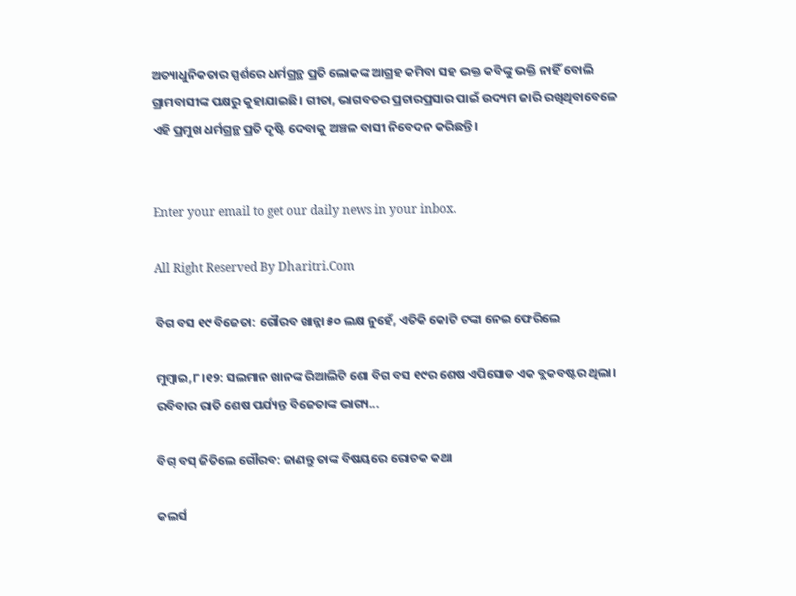ଅତ୍ୟାଧୁନିକତାର ସ୍ପର୍ଶରେ ଧର୍ମଗ୍ରନ୍ଥ ପ୍ରତି ଲୋକଙ୍କ ଆଗ୍ରହ କମିବା ସହ ଭକ୍ତ କବିଙ୍କୁ ଭକ୍ତି ନାହିଁ ବୋଲି ଗ୍ରାମବାସୀଙ୍କ ପକ୍ଷରୁ କୁହାଯାଇଛି। ଗୀତା, ଭାଗବତର ପ୍ରଚାରପ୍ରସାର ପାଇଁ ଉଦ୍ୟମ ଜାରି ରଖିଥିବାବେଳେ ଏହି ପ୍ରମୁଖ ଧର୍ମଗ୍ରନ୍ଥ ପ୍ରତି ଦୃଷ୍ଟି ଦେବାକୁ ଅଞ୍ଚଳ ବାସୀ ନିବେଦନ କରିଛନ୍ତି।


Enter your email to get our daily news in your inbox.

All Right Reserved By Dharitri.Com

ବିଗ ବସ ୧୯ ବିଜେତା: ଗୌରବ ଖାନ୍ନା ୫୦ ଲକ୍ଷ ନୁହେଁ, ଏତିକି କୋଟି ଟଙ୍କା ନେଇ ଫେରିଲେ

ମୁମ୍ବାଇ,୮।୧୨: ସଲମାନ ଖାନଙ୍କ ରିଆଲିଟି ଶୋ ବିଗ ବସ ୧୯ର ଶେଷ ଏପିସୋଡ ଏକ ବ୍ଲକବଷ୍ଟର ଥିଲା। ରବିବାର ରାତି ଶେଷ ପର୍ଯ୍ୟନ୍ତ ବିଜେତାଙ୍କ ଭାଗ୍ୟ...

ବିଗ୍‌ ବସ୍‌ ଜିତିଲେ ଗୌରବ: ଜାଣନ୍ତୁ ତାଙ୍କ ବିଷୟରେ ରୋଚକ କଥା

କଲର୍ସ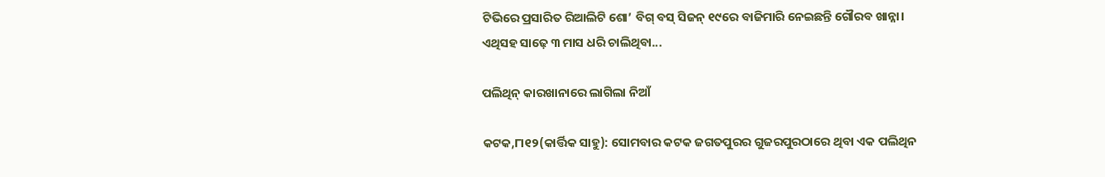ଟିଭିରେ ପ୍ରସାରିତ ରିଆଲିଟି ଶୋ’ ବିଗ୍‌ ବସ୍‌ ସିଜନ୍‌ ୧୯ରେ ବାଜିମାରି ନେଇଛନ୍ତି ଗୌରବ ଖାନ୍ନା। ଏଥିସହ ସାଢ଼େ ୩ ମାସ ଧରି ଚାଲିଥିବା...

ପଲିଥିନ୍‌ କାରଖାନାରେ ଲାଗିଲା ନିଆଁ

କଟକ,୮ା୧୨(କାର୍ତ୍ତିକ ସାହୁ): ସୋମବାର କଟକ ଜଗତପୁରର ଗୁଜରପୁରଠାରେ ଥିବା ଏକ ପଲିଥିନ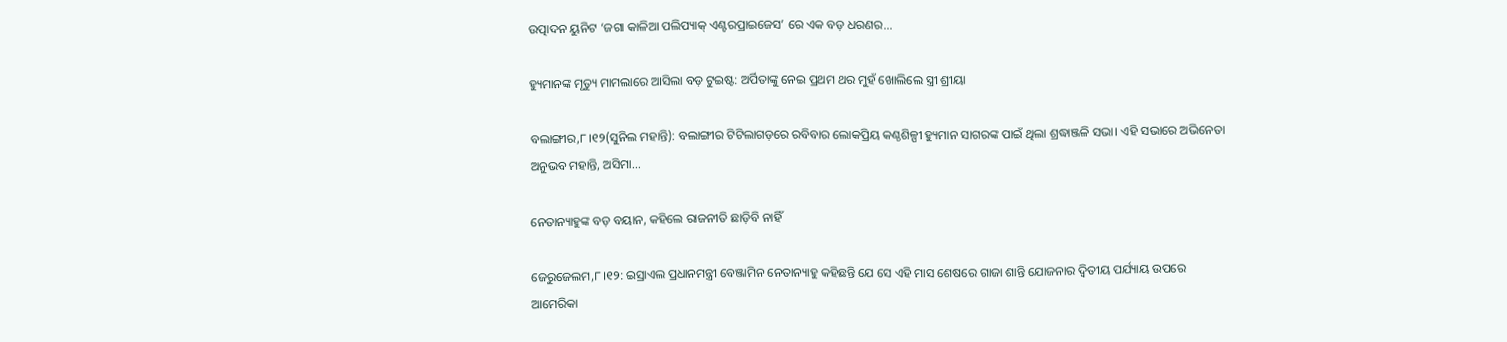ଉତ୍ପାଦନ ୟୁନିଟ ‘ଜଗା କାଳିଆ ପଲିପ୍ୟାକ୍‌ ଏଣ୍ଟରପ୍ରାଇଜେସ’ ରେ ଏକ ବଡ଼ ଧରଣର...

ହ୍ୟୁମାନଙ୍କ ମୃତ୍ୟୁ ମାମଲାରେ ଆସିଲା ବଡ଼ ଟୁଇଷ୍ଟ: ଅର୍ପିତାଙ୍କୁ ନେଇ ପ୍ରଥମ ଥର ମୁହଁ ଖୋଲିଲେ ସ୍ତ୍ରୀ ଶ୍ରୀୟା

ବଲାଙ୍ଗୀର,୮।୧୨(ସୁନିଲ ମହାନ୍ତି): ବଲାଙ୍ଗୀର ଟିଟିଲାଗଡ଼ରେ ରବିବାର ଲୋକପ୍ରିୟ କଣ୍ଠଶିଳ୍ପୀ ହ୍ୟୁମାନ ସାଗରଙ୍କ ପାଇଁ ଥିଲା ଶ୍ରଦ୍ଧାଞ୍ଜଳି ସଭା। ଏହି ସଭାରେ ଅଭିନେତା ଅନୁଭବ ମହାନ୍ତି, ଅସିମା...

ନେତାନ୍ୟାହୁଙ୍କ ବଡ଼ ବୟାନ, କହିଲେ ରାଜନୀତି ଛାଡ଼ିବି ନାହିଁ

ଜେରୁଜେଲମ,୮।୧୨: ଇସ୍ରାଏଲ ପ୍ରଧାନମନ୍ତ୍ରୀ ବେଞ୍ଜାମିନ ନେତାନ୍ୟାହୁ କହିଛନ୍ତି ଯେ ସେ ଏହି ମାସ ଶେଷରେ ଗାଜା ଶାନ୍ତି ଯୋଜନାର ଦ୍ୱିତୀୟ ପର୍ଯ୍ୟାୟ ଉପରେ ଆମେରିକା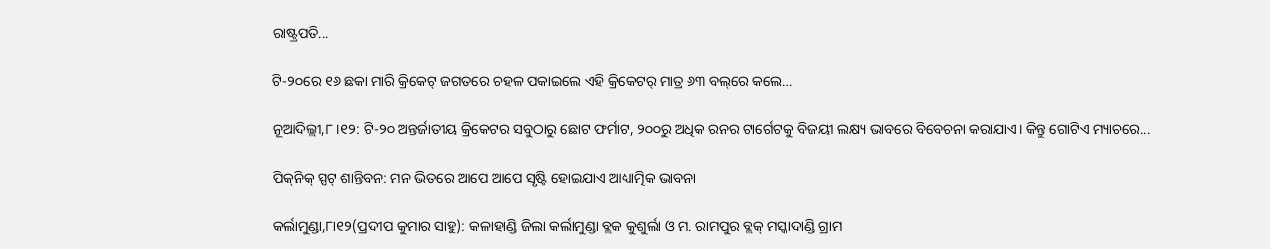ରାଷ୍ଟ୍ରପତି...

ଟି-୨୦ରେ ୧୬ ଛକା ମାରି କ୍ରିକେଟ୍‌ ଜଗତରେ ଚହଳ ପକାଇଲେ ଏହି କ୍ରିକେଟର୍‌ ମାତ୍ର ୬୩ ବଲ୍‌ରେ କଲେ…

ନୂଆଦିଲ୍ଲୀ,୮।୧୨: ଟି-୨୦ ଅନ୍ତର୍ଜାତୀୟ କ୍ରିକେଟର ସବୁଠାରୁ ଛୋଟ ଫର୍ମାଟ, ୨୦୦ରୁ ଅଧିକ ରନର ଟାର୍ଗେଟକୁ ବିଜୟୀ ଲକ୍ଷ୍ୟ ଭାବରେ ବିବେଚନା କରାଯାଏ। କିନ୍ତୁ ଗୋଟିଏ ମ୍ୟାଚରେ...

ପିକ୍‌ନିକ୍‌ ସ୍ପଟ୍‌ ଶାନ୍ତିବନ: ମନ ଭିତରେ ଆପେ ଆପେ ସୃଷ୍ଟି ହୋଇଯାଏ ଆଧ୍ୟାତ୍ମିକ ଭାବନା

କର୍ଲାମୁଣ୍ଡା,୮ା୧୨(ପ୍ରଦୀପ କୁମାର ସାହୁ): କଳାହାଣ୍ଡି ଜିଲା କର୍ଲାମୁଣ୍ଡା ବ୍ଲକ କୁଶୁର୍ଲା ଓ ମ. ରାମପୁର ବ୍ଲକ୍‌ ମସ୍କାଦାଣ୍ଡି ଗ୍ରାମ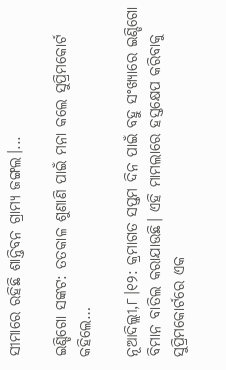ସୀମାରେ ରହିଛି ଶାନ୍ତିବନ ଗ୍ରାମ୍ୟ ଜଙ୍ଗଲ।...

ଇଣ୍ଡିଗୋ ସଙ୍କଟ: ତତକାଳ ଶୁଣାଣି ପାଇଁ ମନା କଲେ ସୁପ୍ରିମକୋର୍ଟ କହିଲେ…

ନୂଆଦିଲ୍ଲୀ,୮।୧୨: କ୍ରମାଗତ ସପ୍ତମ ଦିନ ପାଇଁ ବହୁ ସଂଖ୍ୟାରେ ଇଣ୍ଡିଗୋ ବିମାନ ବାତିଲ କରାଯାଉଛି। ଏହି ମାମଲାରେ ହସ୍ତକ୍ଷେପ କରିବାକୁ ସୁପ୍ରିମକୋର୍ଟରେ ଏକ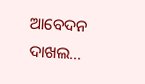ଆବେଦନ ଦାଖଲ...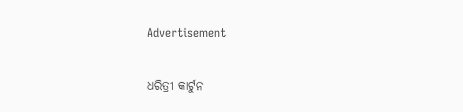Advertisement

ଧରିତ୍ରୀ କାର୍ଟୁନ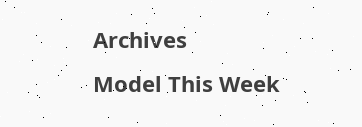Archives
Model This Week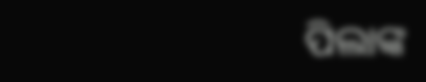ପିଲାଙ୍କ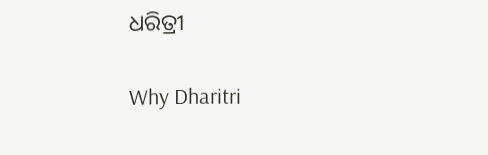ଧରିତ୍ରୀ

Why Dharitri